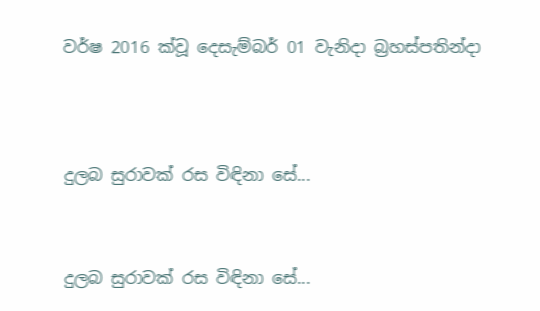වර්ෂ 2016 ක්වූ දෙසැම්බර් 01 වැනිදා බ්‍රහස්පතින්දා




දුලබ සුරාවක් රස විඳිනා සේ...



දුලබ සුරාවක් රස විඳිනා සේ...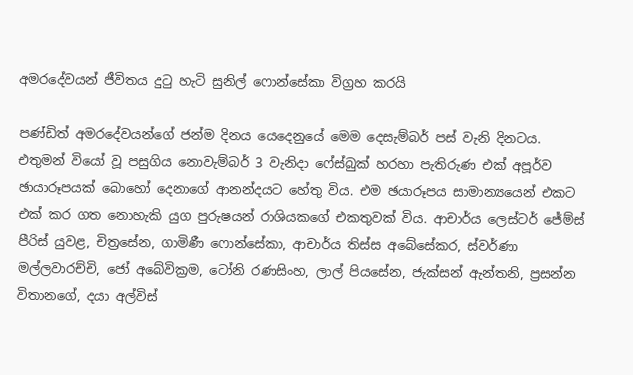අමරදේවයන් ජීවිතය දුටු හැටි සුනිල් ෆොන්සේකා විග්‍රහ කරයි

පණ්ඩිත් අමරදේවයන්ගේ ජන්ම දිනය යෙදෙනුයේ මෙම දෙසැම්බර් පස් වැනි දිනටය. එතුමන් වියෝ වූ පසුගිය නොවැම්බර් 3 වැනිදා ෆේස්බුක් හරහා පැතිරුණ එක් අපූර්ව ඡායාරූපයක් බොහෝ දෙනාගේ ආනන්දයට හේතු විය. එම ඡයාරූපය සාමාන්‍යයෙන් එකට එක් කර ගත නොහැකි යුග පුරුෂයන් රාශියකගේ එකතුවක් විය. ආචාර්ය ලෙස්ටර් ජේම්ස් පීරිස් යුවළ, චිත්‍රසේන, ගාමිණී ෆොන්සේකා, ආචාර්ය තිස්ස අබේසේකර, ස්වර්ණා මල්ලවාරච්චි, ජෝ අබේවික්‍රම, ටෝනි රණසිංහ, ලාල් පියසේන, ජැක්සන් ඇන්තනි, ප්‍රසන්න විතානගේ, දයා අල්විස්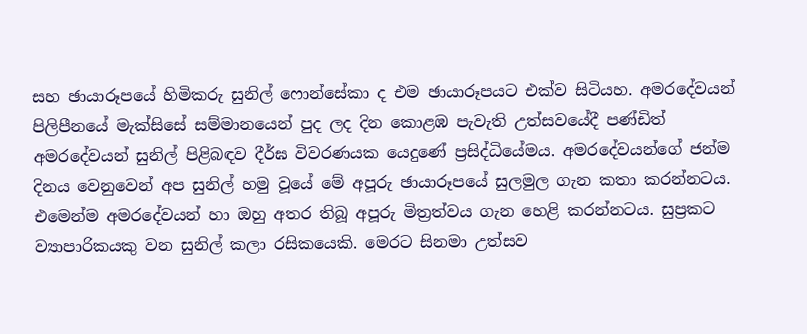සහ ඡායාරූපයේ හිමිකරු සුනිල් ෆොන්සේකා ද එම ඡායාරූපයට එක්ව සිටියහ. අමරදේවයන් පිලිපීනයේ මැක්සිසේ සම්මානයෙන් පුද ලද දින කොළඹ පැවැති උත්සවයේදී පණ්ඩිත් අමරදේවයන් සුනිල් පිළිබඳව දීර්ඝ විවරණයක යෙදුණේ ප්‍රසිද්ධියේමය. අමරදේවයන්ගේ ජන්ම දිනය වෙනුවෙන් අප සුනිල් හමු වූයේ මේ අපූරු ඡායාරූපයේ සුලමුල ගැන කතා කරන්නටය. එමෙන්ම අමරදේවයන් හා ඔහු අතර තිබූ අපූරු මිත්‍රත්වය ගැන හෙළි කරන්නටය. සුප්‍රකට ව්‍යාපාරිකයකු වන සුනිල් කලා රසිකයෙකි. මෙරට සිනමා උත්සව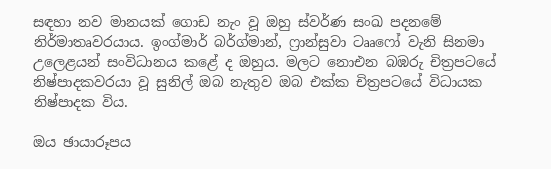සඳහා නව මානයක් ගොඩ නැං වූ ඔහු ස්වර්ණ සංඛ පදනමේ නිර්මාතෘවරයාය. ඉංග්මාර් බර්ග්මාන්, ෆ්‍රාන්සුවා ටෲෆෝ වැනි සිනමා උලෙළයන් සංවිධානය කළේ ද ඔහුය. මලට නොඑන බඹරු චිත්‍රපටයේ නිෂ්පාදකවරයා වූ සුනිල් ඔබ නැතුව ඔබ එක්ක චිත්‍රපටයේ විධායක නිෂ්පාදක විය.

ඔය ඡායාරූපය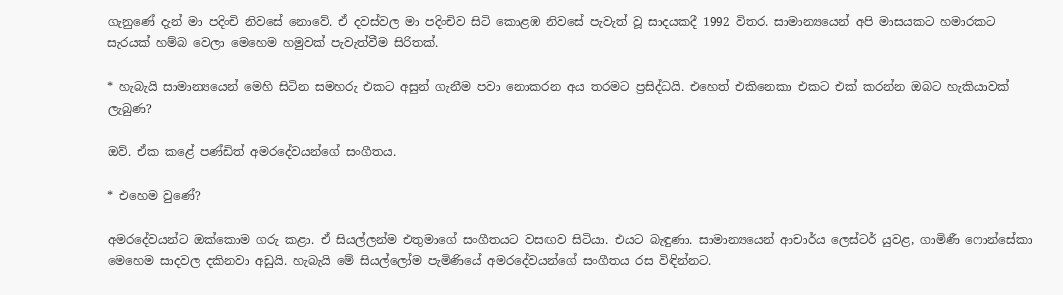ගැනුණේ දැන් මා පදිංචි නිවසේ නොවේ. ඒ දවස්වල මා පදිංචිව සිටි කොළඹ නිවසේ පැවැත් වූ සාදයකදී 1992 විතර. සාමාන්‍යයෙන් අපි මාසයකට හමාරකට සැරයක් හම්බ වෙලා මෙහෙම හමුවක් පැවැත්වීම සිරිතක්.

* හැබැයි සාමාන්‍යයෙන් මෙහි සිටින සමහරු එකට අසුන් ගැනීම පවා නොකරන අය තරමට ප්‍රසිද්ධයි. එහෙත් එකිනෙකා එකට එක් කරන්න ඔබට හැකියාවක් ලැබුණ?

ඔව්. ඒක කළේ පණ්ඩිත් අමරදේවයන්ගේ සංගීතය.

* එහෙම වුණේ?

අමරදේවයන්ට ඔක්කොම ගරු කළා. ඒ සියල්ලන්ම එතුමාගේ සංගීතයට වසඟව සිටියා. එයට බැඳුණා. සාමාන්‍යයෙන් ආචාර්ය ලෙස්ටර් යුවළ, ගාමිණී ෆොන්සේකා මෙහෙම සාදවල දකිනවා අඩුයි. හැබැයි මේ සියල්ලෝම පැමිණියේ අමරදේවයන්ගේ සංගීතය රස විඳින්නට.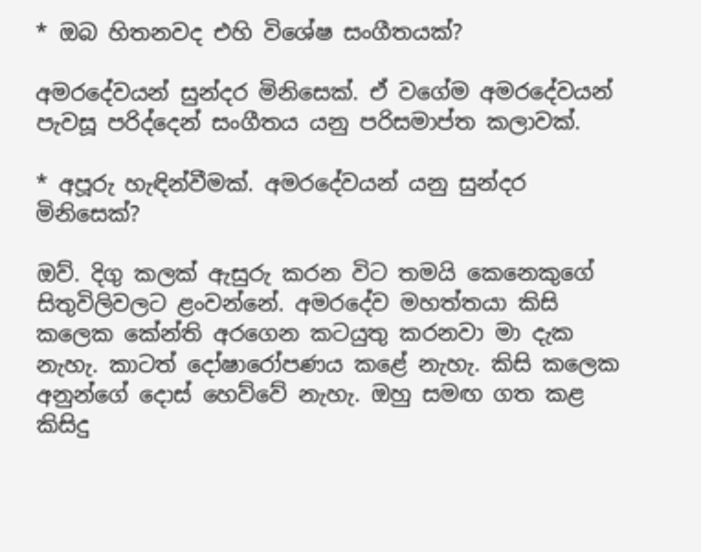* ඔබ හිතනවද එහි විශේෂ සංගීතයක්?

අමරදේවයන් සුන්දර මිනිසෙක්. ඒ වගේම අමරදේවයන් පැවසූ පරිද්දෙන් සංගීතය යනු පරිසමාප්ත කලාවක්.

* අපූරු හැඳින්වීමක්. අමරදේවයන් යනු සුන්දර මිනිසෙක්?

ඔව්. දිගු කලක් ඇසුරු කරන විට තමයි කෙනෙකුගේ සිතුවිලිවලට ළංවන්නේ. අමරදේව මහත්තයා කිසි කලෙක කේන්ති අරගෙන කටයුතු කරනවා මා දැක නැහැ. කාටත් දෝෂාරෝපණය කළේ නැහැ. කිසි කලෙක අනුන්ගේ දොස් හෙව්වේ නැහැ. ඔහු සමඟ ගත කළ කිසිදු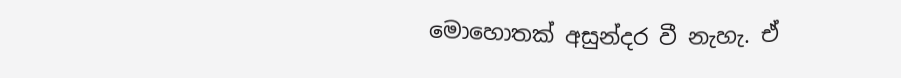මොහොතක් අසුන්දර වී නැහැ. ඒ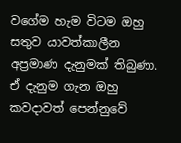වගේම හැම විටම ඔහු සතුව යාවත්කාලීන අප්‍රමාණ දැනුමක් තිබුණා. ඒ දැනුම ගැන ඔහු කවදාවත් පෙන්නුවේ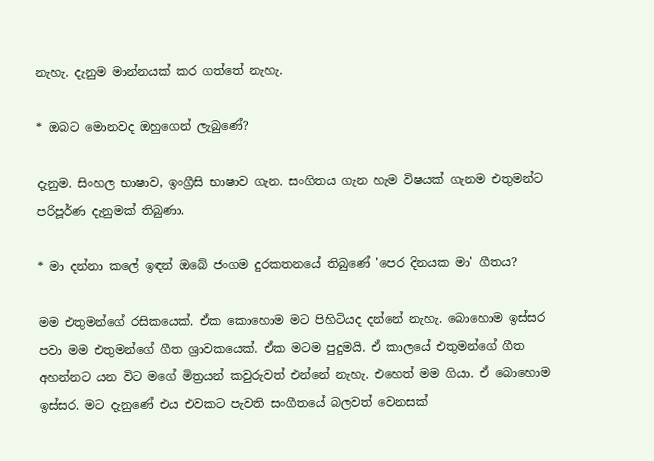නැහැ. දැනුම මාන්නයක් කර ගත්තේ නැහැ.

* ඔබට මොනවද ඔහුගෙන් ලැබුණේ?

දැනුම. සිංහල භාෂාව, ඉංග්‍රීසි භාෂාව ගැන. සංගිතය ගැන හැම විෂයක් ගැනම එතුමන්ට පරිපූර්ණ දැනුමක් තිබුණා.

* මා දන්නා කලේ ඉඳන් ඔබේ ජංගම දුරකතනයේ තිබුණේ 'පෙර දිනයක මා' ගීතය?

මම එතුමන්ගේ රසිකයෙක්. ඒක කොහොම මට පිහිටියද දන්නේ නැහැ. බොහොම ඉස්සර පවා මම එතුමන්ගේ ගීත ශ්‍රාවකයෙක්. ඒක මටම පුදුමයි. ඒ කාලයේ එතුමන්ගේ ගීත අහන්නට යන විට මගේ මිත්‍රයන් කවුරුවත් එන්නේ නැහැ. එහෙත් මම ගියා. ඒ බොහොම ඉස්සර. මට දැනුණේ එය එවකට පැවති සංගීතයේ බලවත් වෙනසක්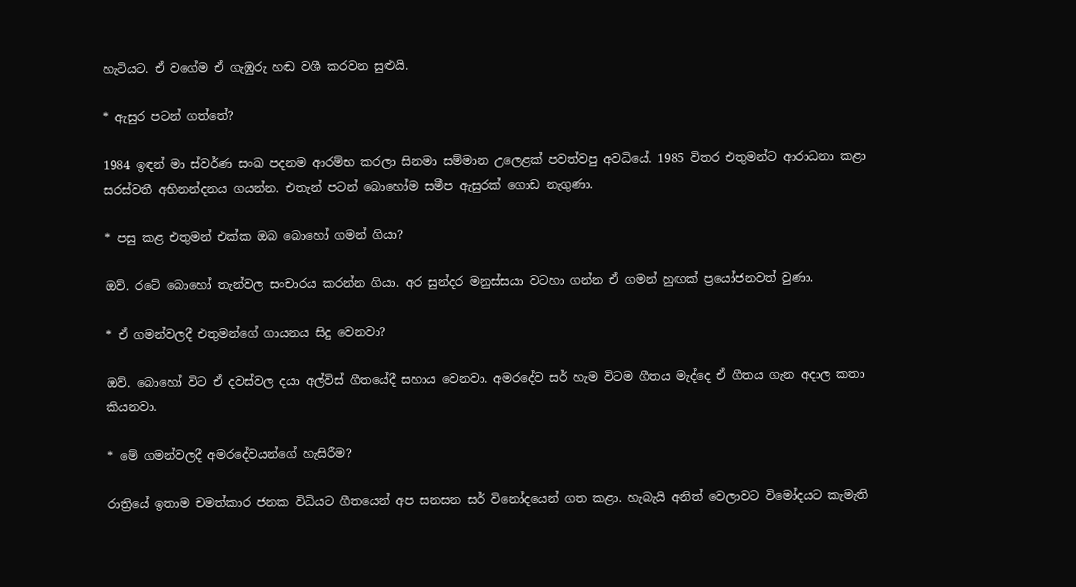හැටියට. ඒ වගේම ඒ ගැඹුරු හඬ වශී කරවන සුළුයි.

* ඇසුර පටන් ගත්තේ?

1984 ඉඳන් මා ස්වර්ණ සංඛ පදනම ආරම්භ කරලා සිනමා සම්මාන උලෙළක් පවත්වපු අවධියේ. 1985 විතර එතුමන්ට ආරාධනා කළා සරස්වතී අභිනන්දනය ගයන්න. එතැන් පටන් බොහෝම සමීප ඇසුරක් ගොඩ නැගුණා.

* පසු කළ එතුමන් එක්ක ඔබ බොහෝ ගමන් ගියා?

ඔව්. රටේ බොහෝ තැන්වල සංචාරය කරන්න ගියා. අර සුන්දර මනුස්සයා වටහා ගන්න ඒ ගමන් හුඟක් ප්‍රයෝජනවත් වුණා.

* ඒ ගමන්වලදී එතුමන්ගේ ගායනය සිදු වෙනවා?

ඔව්. බොහෝ විට ඒ දවස්වල දයා අල්විස් ගීතයේදී සහාය වෙනවා. අමරදේව සර් හැම විටම ගීතය මැද්දෙ ඒ ගීතය ගැන අදාල කතා කියනවා.

* මේ ගමන්වලදී අමරදේවයන්ගේ හැසිරීම?

රාත්‍රියේ ඉතාම චමත්කාර ජනක විධියට ගීතයෙන් අප සනසන සර් විනෝදයෙන් ගත කළා. හැබැයි අනිත් වෙලාවට විමෝදයට කැමැති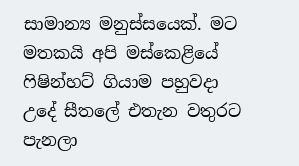සාමාන්‍ය මනුස්සයෙක්. මට මතකයි අපි මස්කෙළියේ ෆිෂින්හට් ගියාම පහුවදා උදේ සීතලේ එතැන වතුරට පැනලා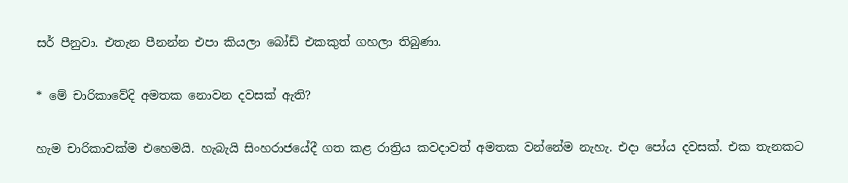සර් පීනුවා. එතැන පීනන්න එපා කියලා බෝඩ් එකකුත් ගහලා තිබුණා.

* මේ චාරිකාවේදි අමතක නොවන දවසක් ඇති?

හැම චාරිකාවක්ම එහෙමයි. හැබැයි සිංහරාජයේදී ගත කළ රාත්‍රිය කවදාවත් අමතක වන්නේම නැහැ. එදා පෝය දවසක්. එක තැනකට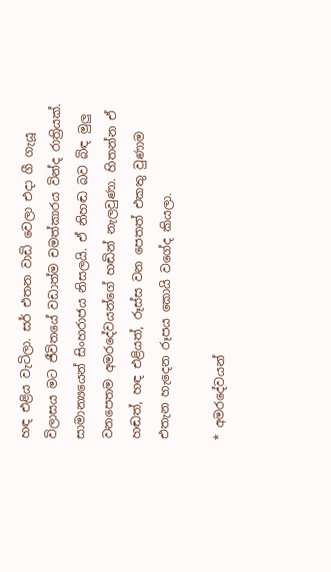හඳ එළිය වැටිලා. සර් එතන වාඩි වෙලා එදා ගී ගැයූ විලාසය මට ජීවිතයේ වඩාත්ම චමත්කාරය වින්ද රාත්‍රියක්. සාමාන්‍යයෙන් සිංහරාජය නිසලයි. ඒ නිහඬ බව බිඳ මුලු වනපෙතම අමරදේවයන්ගේ හඬින් නැලවුණා. හිතන්න ඒ හඬත්, හඳ එළියත්, රූස්ස වන පෙතත් එකතු වුණාම එතැන හැදෙන රූපය කොයි වගේද කියලා.

* අමරදේවයන්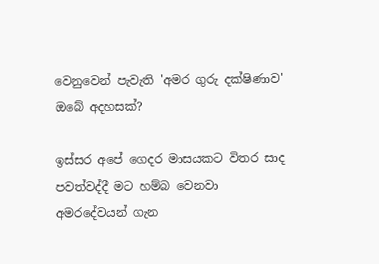වෙනුවෙන් පැවැති 'අමර ගුරු දක්ෂිණාව' ඔබේ අදහසක්?

ඉස්සර අපේ ගෙදර මාසයකට විතර සාද පවත්වද්දී මට හම්බ වෙනවා අමරදේවයන් ගැන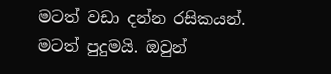මටත් වඩා දන්න රසිකයන්. මටත් පුදුමයි. ඔවුන්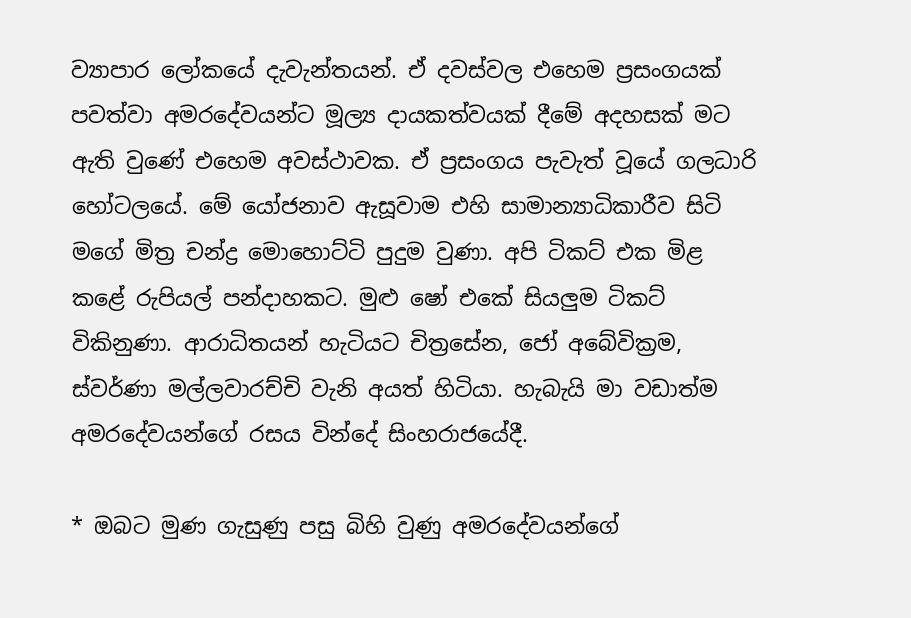ව්‍යාපාර ලෝකයේ දැවැන්තයන්. ඒ දවස්වල එහෙම ප්‍රසංගයක් පවත්වා අමරදේවයන්ට මූල්‍ය දායකත්වයක් දීමේ අදහසක් මට ඇති වුණේ එහෙම අවස්ථාවක. ඒ ප්‍රසංගය පැවැත් වූයේ ගලධාරි හෝටලයේ. මේ යෝජනාව ඇසූවාම එහි සාමාන්‍යාධිකාරීව සිටි මගේ මිත්‍ර චන්ද්‍ර මොහොට්ටි පුදුම වුණා. අපි ටිකට් එක මිළ කළේ රුපියල් පන්දාහකට. මුළු ෂෝ එකේ සියලුම ටිකට් විකිනුණා. ආරාධිතයන් හැටියට චිත්‍රසේන, ජෝ අබේවික්‍රම, ස්වර්ණා මල්ලවාරච්චි වැනි අයත් හිටියා. හැබැයි මා වඩාත්ම අමරදේවයන්ගේ රසය වින්දේ සිංහරාජයේදී.

* ඔබට මුණ ගැසුණු පසු බිහි වුණු අමරදේවයන්ගේ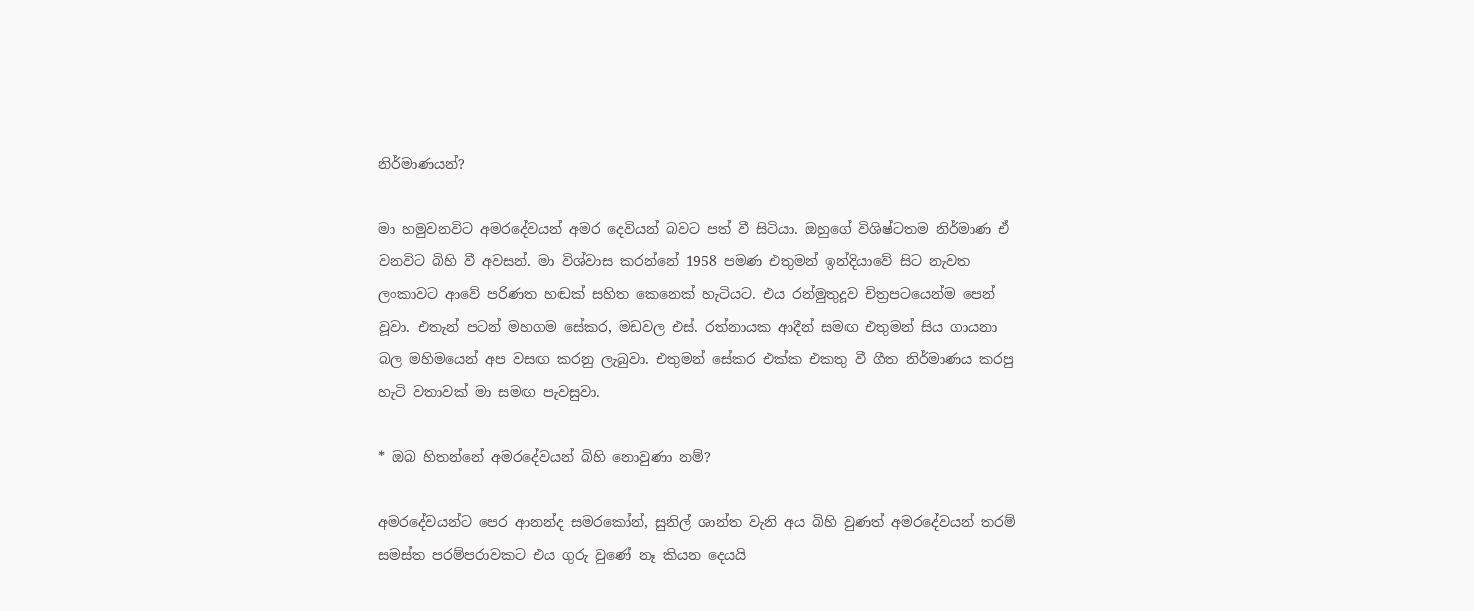නිර්මාණයන්?

මා හමුවනවිට අමරදේවයන් අමර දෙවියන් බවට පත් වී සිටියා. ඔහුගේ විශිෂ්ටතම නිර්මාණ ඒ වනවිට බිහි වී අවසන්. මා විශ්වාස කරන්නේ 1958 පමණ එතුමන් ඉන්දියාවේ සිට නැවත ලංකාවට ආවේ පරිණත හඬක් සහිත කෙනෙක් හැටියට. එය රන්මුතුදූව චිත්‍රපටයෙන්ම පෙන් වූවා. එතැන් පටන් මහගම සේකර, මඩවල එස්. රත්නායක ආදීන් සමඟ එතුමන් සිය ගායනා බල මහිමයෙන් අප වසඟ කරනු ලැබුවා. එතුමන් සේකර එක්ක එකතු වී ගීත නිර්මාණය කරපු හැටි වතාවක් මා සමඟ පැවසුවා.

* ඔබ හිතන්නේ අමරදේවයන් බිහි නොවුණා නම්?

අමරදේවයන්ට පෙර ආනන්ද සමරකෝන්, සුනිල් ශාන්ත වැනි අය බිහි වුණත් අමරදේවයන් තරම් සමස්ත පරම්පරාවකට එය ගුරු වුණේ නෑ කියන දෙයයි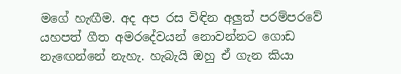මගේ හැඟීම. අද අප රස විඳින අලුත් පරම්පරවේ යහපත් ගීත අමරදේවයන් නොවන්නට ගොඩ නැඟෙන්නේ නැහැ. හැබැයි ඔහු ඒ ගැන කියා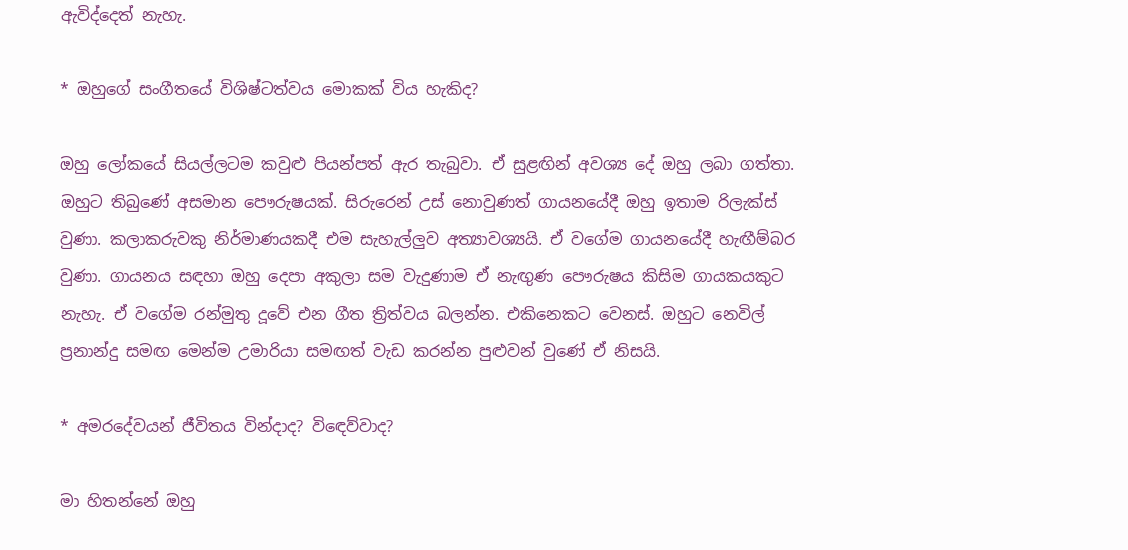ඇවිද්දෙත් නැහැ.

* ඔහුගේ සංගීතයේ විශිෂ්ටත්වය මොකක් විය හැකිද?

ඔහු ලෝකයේ සියල්ලටම කවුළු පියන්පත් ඇර තැබුවා. ඒ සුළඟින් අවශ්‍ය දේ ඔහු ලබා ගත්තා. ඔහුට තිබුණේ අසමාන පෞරුෂයක්. සිරුරෙන් උස් නොවුණත් ගායනයේදී ඔහු ඉතාම රිලැක්ස් වුණා. කලාකරුවකු නිර්මාණයකදී එම සැහැල්ලුව අත්‍යාවශ්‍යයි. ඒ වගේම ගායනයේදී හැඟීම්බර වුණා. ගායනය සඳහා ඔහු දෙපා අකුලා සම වැදුණාම ඒ නැඟුණ පෞරුෂය කිසිම ගායකයකුට නැහැ. ඒ වගේම රන්මුතු දූවේ එන ගීත ත්‍රිත්වය බලන්න. එකිනෙකට වෙනස්. ඔහුට නෙවිල් ප්‍රනාන්දු සමඟ මෙන්ම උමාරියා සමඟත් වැඩ කරන්න පුළුවන් වුණේ ඒ නිසයි.

* අමරදේවයන් ජීවිතය වින්දාද? විඳෙව්වාද?

මා හිතන්නේ ඔහු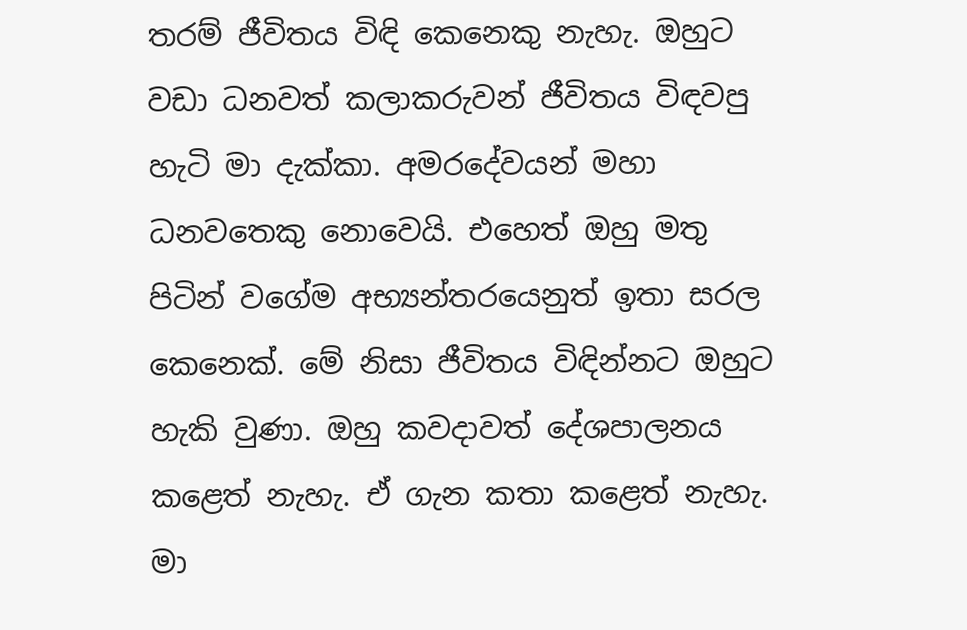තරම් ජීවිතය විඳි කෙනෙකු නැහැ. ඔහුට වඩා ධනවත් කලාකරුවන් ජීවිතය විඳවපු හැටි මා දැක්කා. අමරදේවයන් මහා ධනවතෙකු නොවෙයි. එහෙත් ඔහු මතු පිටින් වගේම අභ්‍යන්තරයෙනුත් ඉතා සරල කෙනෙක්. මේ නිසා ජීවිතය විඳින්නට ඔහුට හැකි වුණා. ඔහු කවදාවත් දේශපාලනය කළෙත් නැහැ. ඒ ගැන කතා කළෙත් නැහැ. මා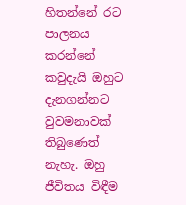හිතන්නේ රට පාලනය කරන්නේ කවුදැයි ඔහුට දැනගන්නට වුවමනාවක් තිබුණෙත් නැහැ. ඔහු ජීවිතය විඳීම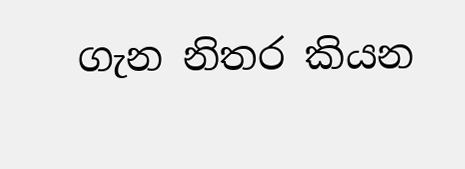ගැන නිතර කියන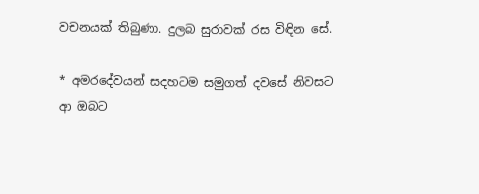වචනයක් තිබුණා. දුලබ සුරාවක් රස විඳින සේ.

* අමරදේවයන් සදහටම සමුගත් දවසේ නිවසට ආ ඔබට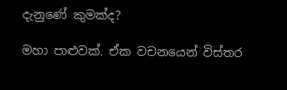දැනුණේ කුමක්ද?

මහා පාළුවක්. ඒක වචනයෙන් විස්තර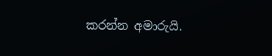කරන්න අමාරුයි.